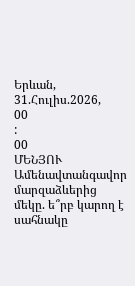Երևան, 31.Հուլիս.2026,
00
:
00
ՄԵՆՅՈՒ
Ամենավտանգավոր մարզաձևերից մեկը. ե՞րբ կարող է սահնակը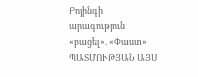Բոյինգի արագություն «բացել». «Փաստ» ՊԱՏՄՈՒԹՅԱՆ ԱՅՍ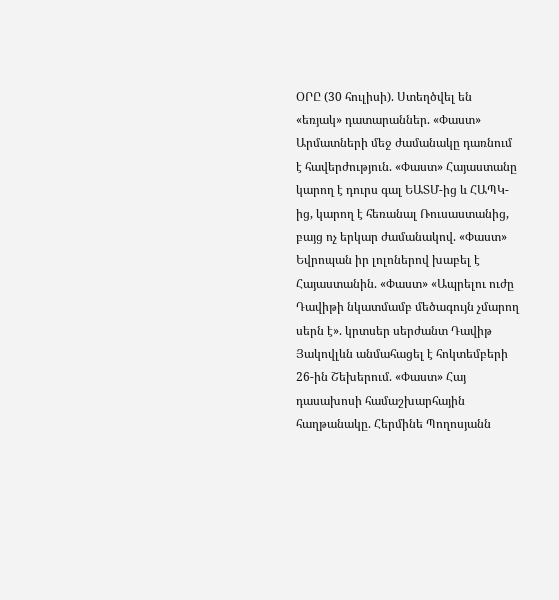ՕՐԸ (30 հուլիսի). Ստեղծվել են «եռյակ» դատարաններ. «Փաստ» Արմատների մեջ ժամանակը դառնում է հավերժություն. «Փաստ» Հայաստանը կարող է դուրս գալ ԵԱՏՄ-ից և ՀԱՊԿ-ից, կարող է հեռանալ Ռուսաստանից, բայց ոչ երկար ժամանակով. «Փաստ» Եվրոպան իր լոլոներով խաբել է Հայաստանին. «Փաստ» «Ապրելու ուժը Դավիթի նկատմամբ մեծագույն չմարող սերն է». կրտսեր սերժանտ Դավիթ Յակովլևն անմահացել է հոկտեմբերի 26-ին Շեխերում. «Փաստ» Հայ դասախոսի համաշխարհային հաղթանակը. Հերմինե Պողոսյանն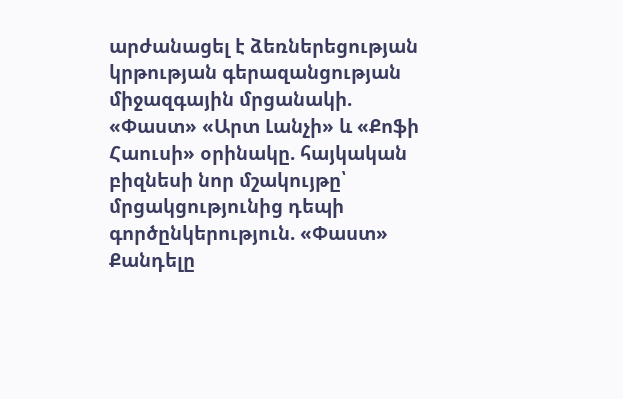արժանացել է ձեռներեցության կրթության գերազանցության միջազգային մրցանակի. «Փաստ» «Արտ Լանչի» և «Քոֆի Հաուսի» օրինակը. հայկական բիզնեսի նոր մշակույթը՝ մրցակցությունից դեպի գործընկերություն. «Փաստ» Քանդելը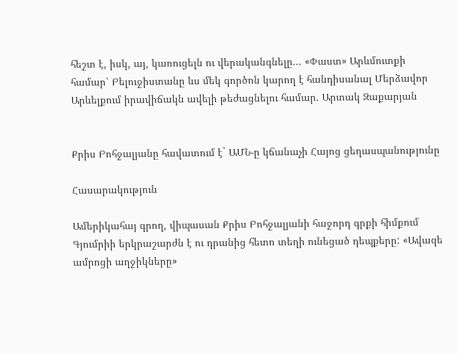հեշտ է, իսկ, այ, կառուցելն ու վերականգնելը... «Փաստ» Արևմուտքի համար՝ Բելուջիստանը ևս մեկ գործոն կարող է հանդիսանալ Մերձավոր Արևելքում իրավիճակն ավելի թեժացնելու համար. Արտակ Զաքարյան


Քրիս Բոհջալյանը հավատում է` ԱՄՆ-ը կճանաչի Հայոց ցեղասպանությունը

Հասարակություն

Ամերիկահայ գրող, վիպասան Քրիս Բոհջալյանի հաջորդ գրքի հիմքում Գյումրիի երկրաշարժն է ու դրանից հետո տեղի ունեցած դեպքերը: «Ավազե ամրոցի աղջիկները»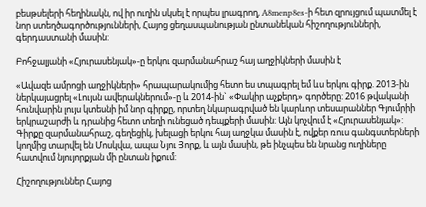բեսթսելերի հեղինակն, ով իր ուղին սկսել է որպես լրագրող, A8menp8es-ի հետ զրույցում պատմել է նոր ստեղծագործությունների, Հայոց ցեղասպանության ընտանեկան հիշողությունների, գերդաստանի մասին:

Բոհջալյանի «Հյուրասենյակ»-ը երկու զարմանահրաշ հայ աղջիկների մասին է

«Ավազե ամրոցի աղջիկների» հրապարակումից հետո ես տպագրել եմ ևս երկու գիրք. 2013-ին ներկայացրել «Լույսն ավերակներում»-ը և 2014-ին` «Փակիր աչքերդ» գործերը: 2016 թվականի հունվարին լույս կտեսնի իմ նոր գիրքը, որտեղ նկարագրված են կարևոր տեսարաններ Գյումրիի երկրաշարժի և դրանից հետո տեղի ունեցած դեպքերի մասին: Այն կոչվում է «Հյուրասենյակ»: Գիրքը զարմանահրաշ, գեղեցիկ, խելացի երկու հայ աղջկա մասին է, ովքեր ռուս գանգստերների կողմից տարվել են Մոսկվա, ապա Նյու Յորք, և այն մասին, թե ինչպես են նրանց ուղիները հատվում նյույորքյան մի ընտան իքում:

Հիշողություններ Հայոց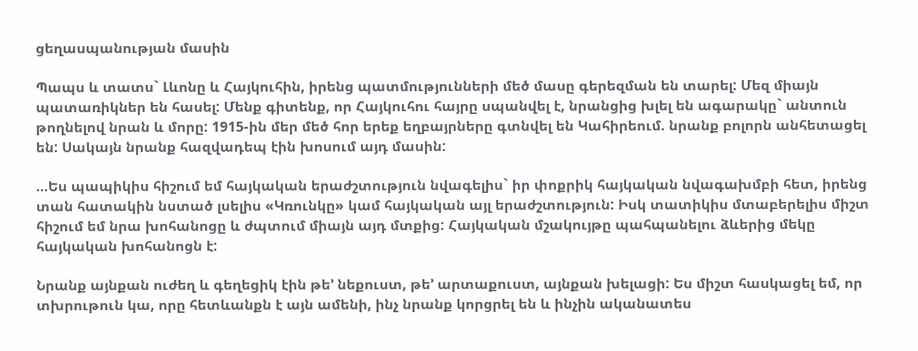ցեղասպանության մասին

Պապս և տատս` Լևոնը և Հայկուհին, իրենց պատմությունների մեծ մասը գերեզման են տարել: Մեզ միայն պատառիկներ են հասել: Մենք գիտենք, որ Հայկուհու հայրը սպանվել է, նրանցից խլել են ագարակը` անտուն թողնելով նրան և մորը: 1915-ին մեր մեծ հոր երեք եղբայրները գտնվել են Կահիրեում. նրանք բոլորն անհետացել են: Սակայն նրանք հազվադեպ էին խոսում այդ մասին:

…Ես պապիկիս հիշում եմ հայկական երաժշտություն նվագելիս` իր փոքրիկ հայկական նվագախմբի հետ, իրենց տան հատակին նստած լսելիս «Կռունկը» կամ հայկական այլ երաժշտություն: Իսկ տատիկիս մտաբերելիս միշտ հիշում եմ նրա խոհանոցը և ժպտում միայն այդ մտքից: Հայկական մշակույթը պահպանելու ձևերից մեկը հայկական խոհանոցն է:

Նրանք այնքան ուժեղ և գեղեցիկ էին թե’ նեքուստ, թե’ արտաքուստ, այնքան խելացի: Ես միշտ հասկացել եմ, որ տխրութուն կա, որը հետևանքն է այն ամենի, ինչ նրանք կորցրել են և ինչին ականատես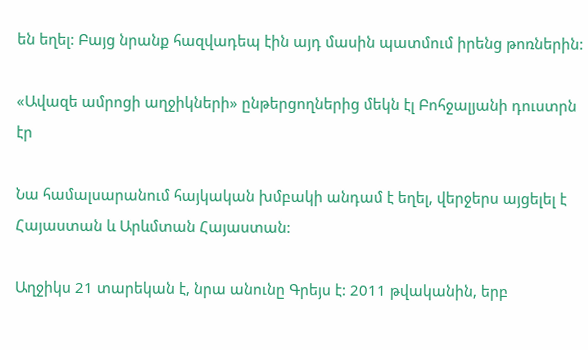են եղել: Բայց նրանք հազվադեպ էին այդ մասին պատմում իրենց թոռներին:

«Ավազե ամրոցի աղջիկների» ընթերցողներից մեկն էլ Բոհջալյանի դուստրն էր

Նա համալսարանում հայկական խմբակի անդամ է եղել, վերջերս այցելել է Հայաստան և Արևմտան Հայաստան:

Աղջիկս 21 տարեկան է, նրա անունը Գրեյս է: 2011 թվականին, երբ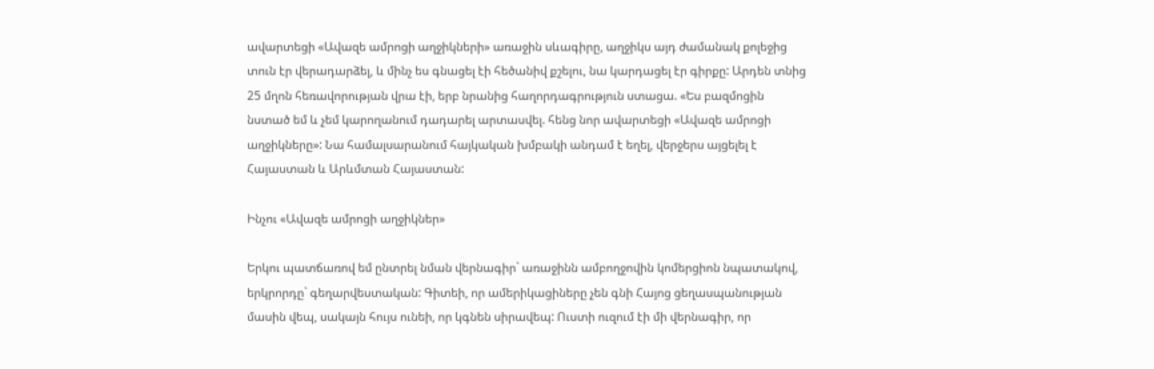ավարտեցի «Ավազե ամրոցի աղջիկների» առաջին սևագիրը, աղջիկս այդ ժամանակ քոլեջից տուն էր վերադարձել, և մինչ ես գնացել էի հեծանիվ քշելու, նա կարդացել էր գիրքը: Արդեն տնից 25 մղոն հեռավորության վրա էի, երբ նրանից հաղորդագրություն ստացա. «Ես բազմոցին նստած եմ և չեմ կարողանում դադարել արտասվել. հենց նոր ավարտեցի «Ավազե ամրոցի աղջիկները»: Նա համալսարանում հայկական խմբակի անդամ է եղել, վերջերս այցելել է Հայաստան և Արևմտան Հայաստան:

Ինչու «Ավազե ամրոցի աղջիկներ»

Երկու պատճառով եմ ընտրել նման վերնագիր` առաջինն ամբողջովին կոմերցիոն նպատակով, երկրորդը` գեղարվեստական: Գիտեի, որ ամերիկացիները չեն գնի Հայոց ցեղասպանության մասին վեպ, սակայն հույս ունեի, որ կգնեն սիրավեպ: Ուստի ուզում էի մի վերնագիր, որ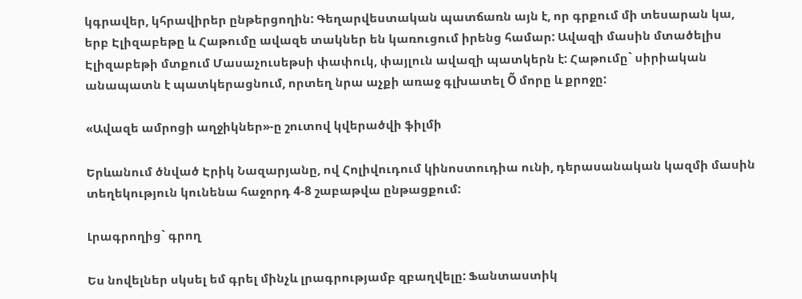կգրավեր, կհրավիրեր ընթերցողին: Գեղարվեստական պատճառն այն է, որ գրքում մի տեսարան կա, երբ Էլիզաբեթը և Հաթումը ավազե տակներ են կառուցում իրենց համար: Ավազի մասին մտածելիս Էլիզաբեթի մտքում Մասաչուսեթսի փափուկ, փայլուն ավազի պատկերն է: Հաթումը` սիրիական անապատն է պատկերացնում, որտեղ նրա աչքի առաջ գլխատել Õ մորը և քրոջը:

«Ավազե ամրոցի աղջիկներ»-ը շուտով կվերածվի ֆիլմի

Երևանում ծնված Էրիկ Նազարյանը, ով Հոլիվուդում կինոստուդիա ունի, դերասանական կազմի մասին տեղեկություն կունենա հաջորդ 4-8 շաբաթվա ընթացքում:

Լրագրողից` գրող

Ես նովելներ սկսել եմ գրել մինչև լրագրությամբ զբաղվելը: Ֆանտաստիկ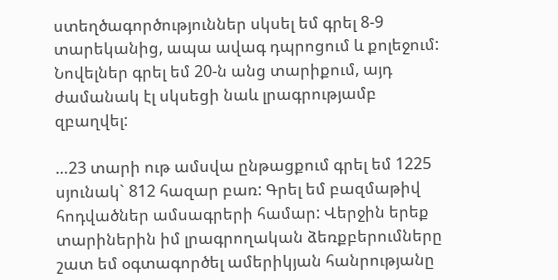ստեղծագործություններ սկսել եմ գրել 8-9 տարեկանից, ապա ավագ դպրոցում և քոլեջում: Նովելներ գրել եմ 20-ն անց տարիքում, այդ ժամանակ էլ սկսեցի նաև լրագրությամբ զբաղվել:

…23 տարի ութ ամսվա ընթացքում գրել եմ 1225 սյունակ` 812 հազար բառ: Գրել եմ բազմաթիվ հոդվածներ ամսագրերի համար: Վերջին երեք տարիներին իմ լրագրողական ձեռքբերումները շատ եմ օգտագործել ամերիկյան հանրությանը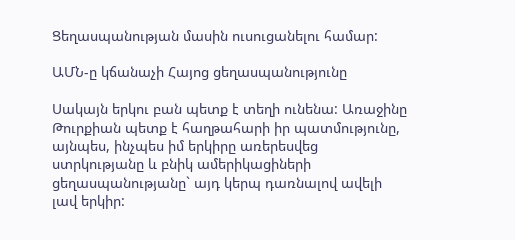Ցեղասպանության մասին ուսուցանելու համար:

ԱՄՆ-ը կճանաչի Հայոց ցեղասպանությունը

Սակայն երկու բան պետք է տեղի ունենա: Առաջինը Թուրքիան պետք է հաղթահարի իր պատմությունը, այնպես, ինչպես իմ երկիրը առերեսվեց ստրկությանը և բնիկ ամերիկացիների ցեղասպանությանը` այդ կերպ դառնալով ավելի լավ երկիր: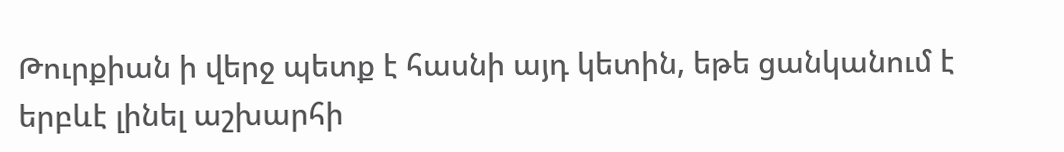Թուրքիան ի վերջ պետք է հասնի այդ կետին, եթե ցանկանում է երբևէ լինել աշխարհի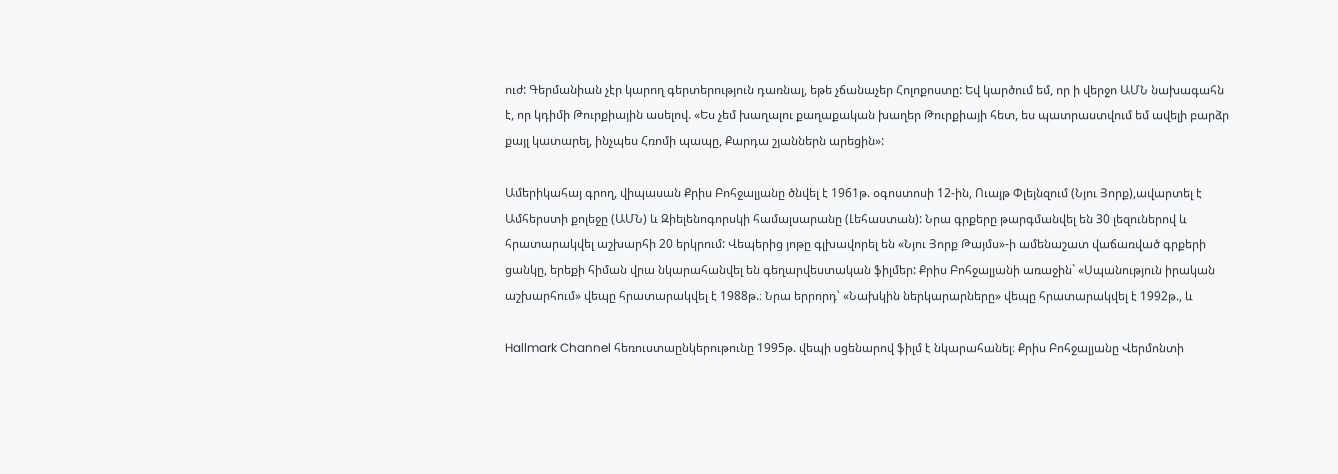ուժ: Գերմանիան չէր կարող գերտերություն դառնալ, եթե չճանաչեր Հոլոքոստը: Եվ կարծում եմ, որ ի վերջո ԱՄՆ նախագահն է, որ կդիմի Թուրքիային ասելով. «Ես չեմ խաղալու քաղաքական խաղեր Թուրքիայի հետ, ես պատրաստվում եմ ավելի բարձր քայլ կատարել, ինչպես Հռոմի պապը, Քարդա շյաններն արեցին»:

Ամերիկահայ գրող, վիպասան Քրիս Բոհջալյանը ծնվել է 1961թ. օգոստոսի 12-ին, Ուայթ Փլեյնզում (Նյու Յորք),ավարտել է Ամհերստի քոլեջը (ԱՄՆ) և Զիելենոգորսկի համալսարանը (Լեհաստան): Նրա գրքերը թարգմանվել են 30 լեզուներով և հրատարակվել աշխարհի 20 երկրում: Վեպերից յոթը գլխավորել են «Նյու Յորք Թայմս»-ի ամենաշատ վաճառված գրքերի ցանկը, երեքի հիման վրա նկարահանվել են գեղարվեստական ֆիլմեր: Քրիս Բոհջալյանի առաջին` «Սպանություն իրական աշխարհում» վեպը հրատարակվել է 1988թ.։ Նրա երրորդ՝ «Նախկին ներկարարները» վեպը հրատարակվել է 1992թ., և

Hallmark Channel հեռուստաընկերութունը 1995թ. վեպի սցենարով ֆիլմ է նկարահանել։ Քրիս Բոհջալյանը Վերմոնտի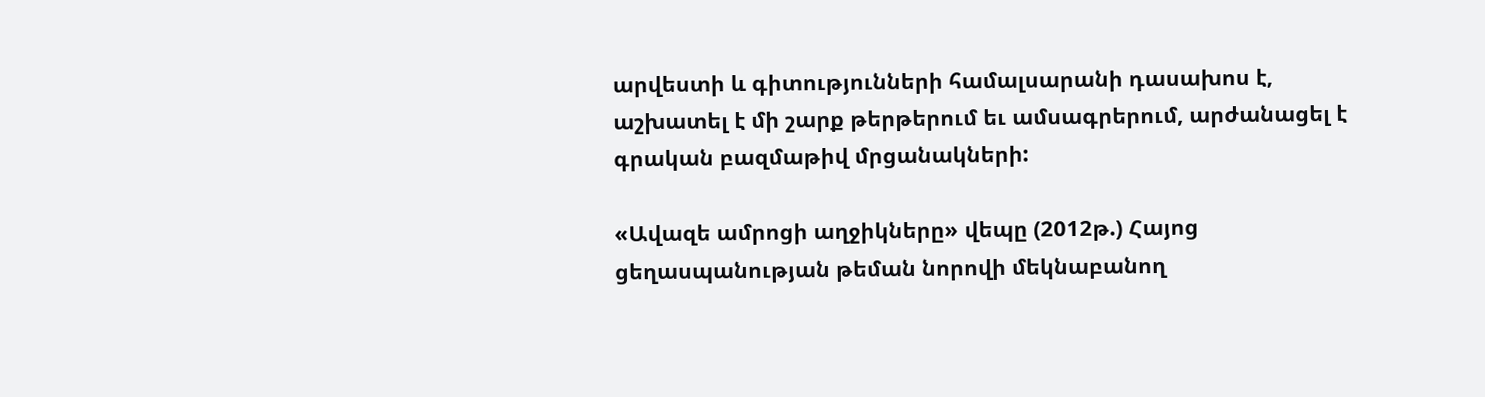արվեստի և գիտությունների համալսարանի դասախոս է, աշխատել է մի շարք թերթերում եւ ամսագրերում, արժանացել է գրական բազմաթիվ մրցանակների:

«Ավազե ամրոցի աղջիկները» վեպը (2012թ.) Հայոց ցեղասպանության թեման նորովի մեկնաբանող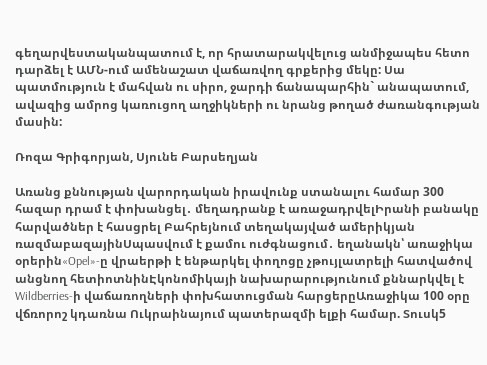գեղարվեստականպատում է, որ հրատարակվելուց անմիջապես հետո դարձել է ԱՄՆ-ում ամենաշատ վաճառվող գրքերից մեկը: Սա պատմություն է մահվան ու սիրո, ջարդի ճանապարհին` անապատում, ավազից ամրոց կառուցող աղջիկների ու նրանց թողած ժառանգության մասին:

Ռոզա Գրիգորյան, Սյունե Բարսեղյան

Առանց քննության վարորդական իրավունք ստանալու համար 300 հազար դրամ է փոխանցել․ մեղադրանք է առաջադրվելԻրանի բանակը հարվածներ է հասցրել Բահրեյնում տեղակայված ամերիկյան ռազմաբազայինՍպասվում է քամու ուժգնացում․ եղանակն՝ առաջիկա օրերին«Opel»-ը վրաերթի է ենթարկել փողոցը չթույլատրելի հատվածով անցնող հետիոտնինԷկոնոմիկայի նախարարությունում քննարկվել է Wildberries-ի վաճառողների փոխհատուցման հարցերըԱռաջիկա 100 օրը վճռորոշ կդառնա Ուկրաինայում պատերազմի ելքի համար. Տուսկ5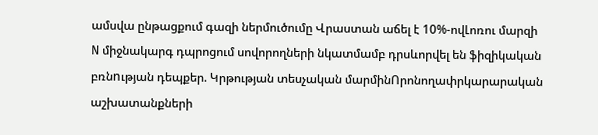ամսվա ընթացքում գազի ներմուծումը Վրաստան աճել է 10%-ովԼոռու մարզի N միջնակարգ դպրոցում սովորողների նկատմամբ դրսևորվել են ֆիզիկական բռնnւթյան դեպքեր. Կրթության տեսչական մարմինՈրոնողափրկարարական աշխատանքների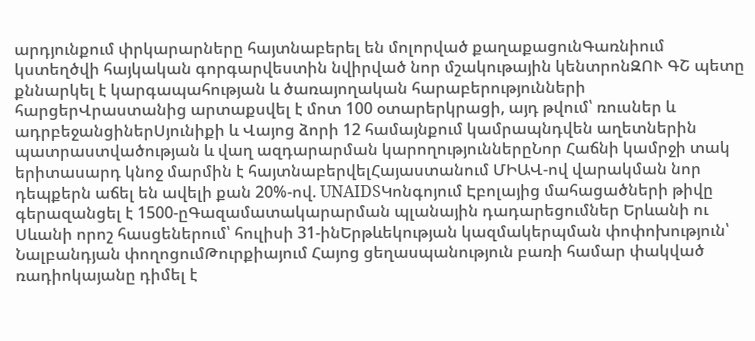արդյունքում փրկարարները հայտնաբերել են մոլորված քաղաքացունԳառնիում կստեղծվի հայկական գորգարվեստին նվիրված նոր մշակութային կենտրոնԶՈՒ ԳՇ պետը քննարկել է կարգապահության և ծառայողական հարաբերությունների հարցերՎրաստանից արտաքսվել է մոտ 100 օտարերկրացի, այդ թվում՝ ռուսներ և ադրբեջանցիներՍյունիքի և Վայոց ձորի 12 համայնքում կամրապնդվեն աղետներին պատրաստվածության և վաղ ազդարարման կարողություններըՆոր Հաճնի կամրջի տակ երիտասարդ կնոջ մարմին է հայտնաբերվելՀայաստանում ՄԻԱՎ-ով վարակման նոր դեպքերն աճել են ավելի քան 20%-ով. UNAIDSԿոնգոյում Էբոլայից մահացածների թիվը գերազանցել է 1500-ըԳազամատակարարման պլանային դադարեցումներ Երևանի ու Սևանի որոշ հասցեներում՝ հուլիսի 31-ինԵրթևեկության կազմակերպման փոփոխություն՝ Նալբանդյան փողոցումԹուրքիայում Հայոց ցեղասպանություն բառի համար փակված ռադիոկայանը դիմել է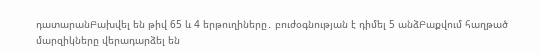դատարանԲախվել են թիվ 65 և 4 երթուղիները․ բուժօգնության է դիմել 5 անձԲաքվում հաղթած մարզիկները վերադարձել են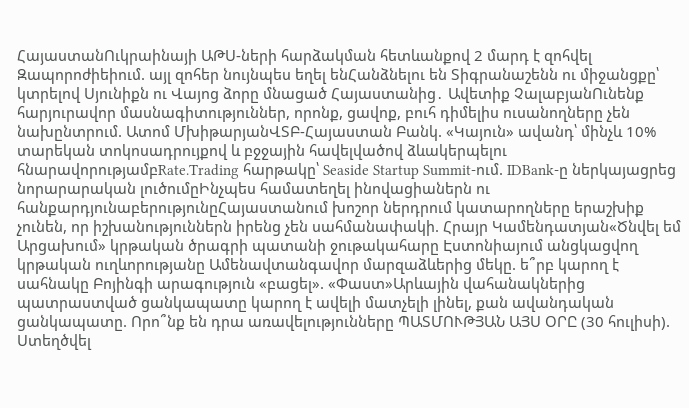ՀայաստանՈւկրաինայի ԱԹՍ-ների հարձակման հետևանքով 2 մարդ է զոհվել Զապորոժիեիում. այլ զոհեր նույնպես եղել ենՀանձնելու են Տիգրանաշենն ու միջանցքը՝ կտրելով Սյունիքն ու Վայոց ձորը մնացած Հայաստանից․ Ավետիք ՉալաբյանՈւնենք հարյուրավոր մասնագիտություններ, որոնք, ցավոք, բուհ դիմելիս ուսանողները չեն նախընտրում. Ատոմ ՄխիթարյանՎՏԲ-Հայաստան Բանկ. «Կայուն» ավանդ՝ մինչև 10% տարեկան տոկոսադրույքով և բջջային հավելվածով ձևակերպելու հնարավորությամբRate.Trading հարթակը՝ Seaside Startup Summit-ում. IDBank-ը ներկայացրեց նորարարական լուծումըԻնչպես համատեղել ինովացիաներն ու հանքարդյունաբերությունըՀայաստանում խոշոր ներդրում կատարողները երաշխիք չունեն, որ իշխանություններն իրենց չեն սահմանափակի. Հրայր Կամենդատյան«Ծնվել եմ Արցախում» կրթական ծրագրի պատանի ջութակահարը Էստոնիայում անցկացվող կրթական ուղևորությանը Ամենավտանգավոր մարզաձևերից մեկը. ե՞րբ կարող է սահնակը Բոյինգի արագություն «բացել». «Փաստ»Արևային վահանակներից պատրաստված ցանկապատը կարող է ավելի մատչելի լինել, քան ավանդական ցանկապատը. Որո՞նք են դրա առավելությունները ՊԱՏՄՈՒԹՅԱՆ ԱՅՍ ՕՐԸ (30 հուլիսի). Ստեղծվել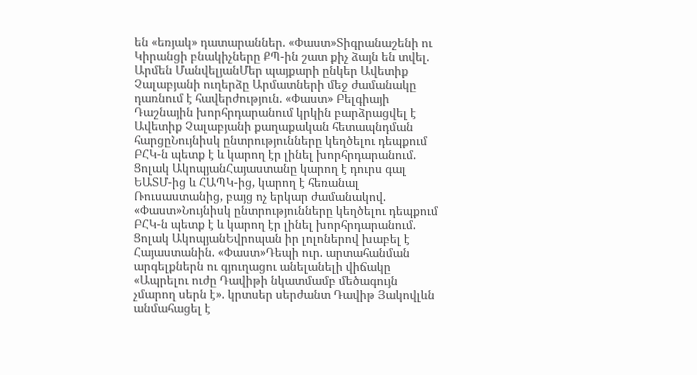են «եռյակ» դատարաններ. «Փաստ»Տիգրանաշենի ու Կիրանցի բնակիչները ՔՊ-ին շատ քիչ ձայն են տվել. Արմեն ՄանվելյանՄեր պայքարի ընկեր Ավետիք Չալաբյանի ուղերձը Արմատների մեջ ժամանակը դառնում է հավերժություն. «Փաստ» Բելգիայի Դաշնային խորհրդարանում կրկին բարձրացվել է Ավետիք Չալաբյանի քաղաքական հետապնդման հարցըՆույնիսկ ընտրությունները կեղծելու դեպքում ԲՀԿ-ն պետք է և կարող էր լինել խորհրդարանում. Ցոլակ ԱկոպյանՀայաստանը կարող է դուրս գալ ԵԱՏՄ-ից և ՀԱՊԿ-ից, կարող է հեռանալ Ռուսաստանից, բայց ոչ երկար ժամանակով. «Փաստ»Նույնիսկ ընտրությունները կեղծելու դեպքում ԲՀԿ-ն պետք է և կարող էր լինել խորհրդարանում. Ցոլակ ԱկոպյանԵվրոպան իր լոլոներով խաբել է Հայաստանին. «Փաստ»Դեպի ուր. արտահանման արգելքներն ու գյուղացու անելանելի վիճակը «Ապրելու ուժը Դավիթի նկատմամբ մեծագույն չմարող սերն է». կրտսեր սերժանտ Դավիթ Յակովլևն անմահացել է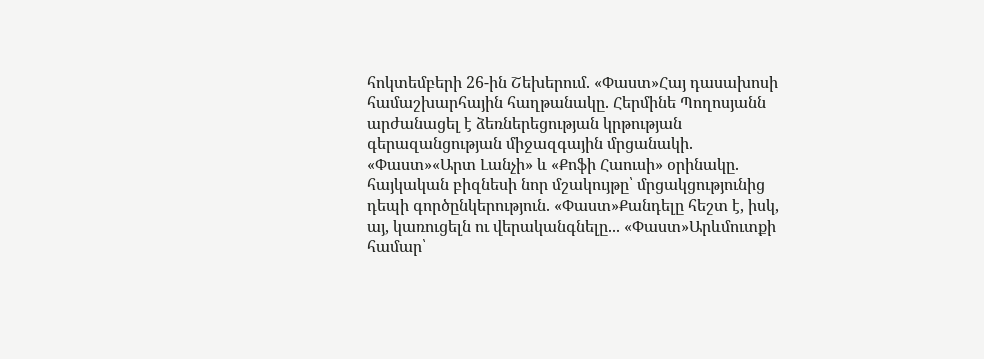հոկտեմբերի 26-ին Շեխերում. «Փաստ»Հայ դասախոսի համաշխարհային հաղթանակը. Հերմինե Պողոսյանն արժանացել է ձեռներեցության կրթության գերազանցության միջազգային մրցանակի. «Փաստ»«Արտ Լանչի» և «Քոֆի Հաուսի» օրինակը. հայկական բիզնեսի նոր մշակույթը՝ մրցակցությունից դեպի գործընկերություն. «Փաստ»Քանդելը հեշտ է, իսկ, այ, կառուցելն ու վերականգնելը... «Փաստ»Արևմուտքի համար՝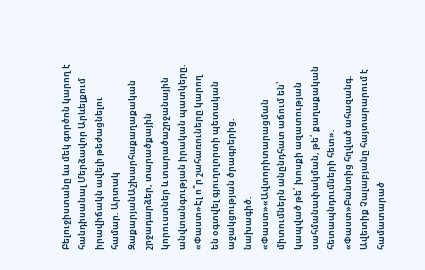Բելուջիստանը ևս մեկ գործոն կարող է հանդիսանալ Մերձավոր Արևելքում իրավիճակն ավելի թեժացնելու համար. Արտակ ԶաքարյանԱշխարհաքաղաքական շրջադարձեր, տարածքային կորուստներ և տարածաշրջանային անվտանգության իրական պատկերը. «Փաստ»Էլ ո՞ր շահառուները կարող են օգտվել գյուղոլորտի պետական աջակցության ծրագրերից. նախագիծ. «Փաստ»«Ավտորիտարացման միտումներն անընդհատ աճում են՝ կապված թե՛ խոսքի ազատության սահմանափակման, թե՛ քաղաքական հետապնդումների հետ». «Փաստ»Բանտից հղված ահազանգ. Ավետիք Չալաբյանը հայտարարում է համատարած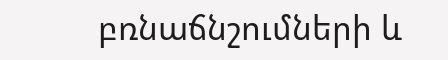բռնաճնշումների և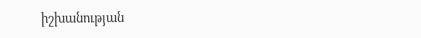իշխանության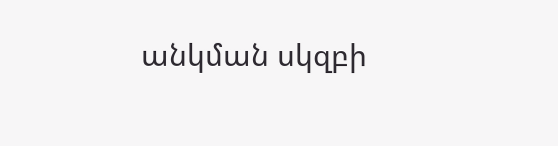անկման սկզբի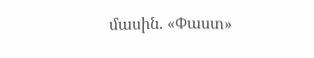մասին. «Փաստ»